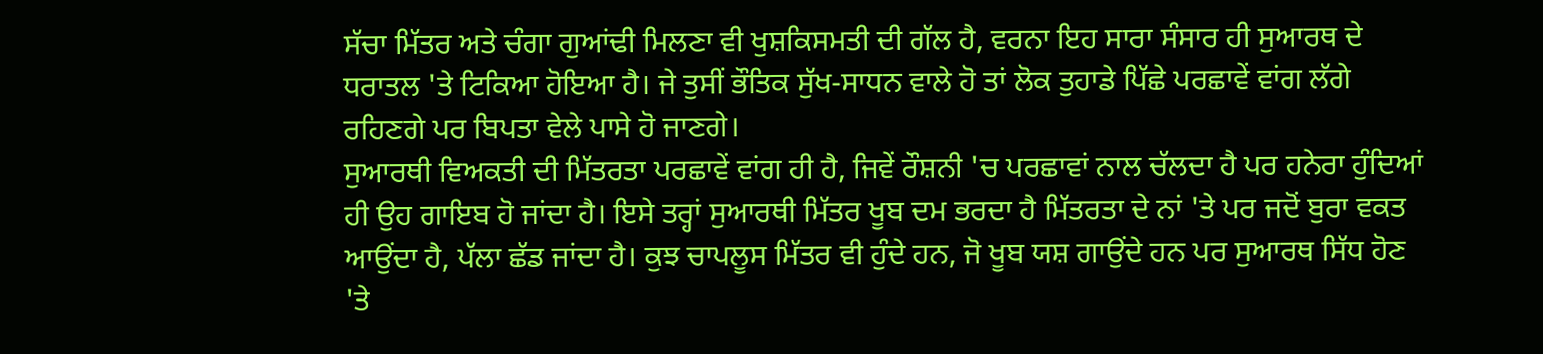ਸੱਚਾ ਮਿੱਤਰ ਅਤੇ ਚੰਗਾ ਗੁਆਂਢੀ ਮਿਲਣਾ ਵੀ ਖੁਸ਼ਕਿਸਮਤੀ ਦੀ ਗੱਲ ਹੈ, ਵਰਨਾ ਇਹ ਸਾਰਾ ਸੰਸਾਰ ਹੀ ਸੁਆਰਥ ਦੇ ਧਰਾਤਲ 'ਤੇ ਟਿਕਿਆ ਹੋਇਆ ਹੈ। ਜੇ ਤੁਸੀਂ ਭੌਤਿਕ ਸੁੱਖ-ਸਾਧਨ ਵਾਲੇ ਹੋ ਤਾਂ ਲੋਕ ਤੁਹਾਡੇ ਪਿੱਛੇ ਪਰਛਾਵੇਂ ਵਾਂਗ ਲੱਗੇ ਰਹਿਣਗੇ ਪਰ ਬਿਪਤਾ ਵੇਲੇ ਪਾਸੇ ਹੋ ਜਾਣਗੇ।
ਸੁਆਰਥੀ ਵਿਅਕਤੀ ਦੀ ਮਿੱਤਰਤਾ ਪਰਛਾਵੇਂ ਵਾਂਗ ਹੀ ਹੈ, ਜਿਵੇਂ ਰੌਸ਼ਨੀ 'ਚ ਪਰਛਾਵਾਂ ਨਾਲ ਚੱਲਦਾ ਹੈ ਪਰ ਹਨੇਰਾ ਹੁੰਦਿਆਂ ਹੀ ਉਹ ਗਾਇਬ ਹੋ ਜਾਂਦਾ ਹੈ। ਇਸੇ ਤਰ੍ਹਾਂ ਸੁਆਰਥੀ ਮਿੱਤਰ ਖੂਬ ਦਮ ਭਰਦਾ ਹੈ ਮਿੱਤਰਤਾ ਦੇ ਨਾਂ 'ਤੇ ਪਰ ਜਦੋਂ ਬੁਰਾ ਵਕਤ ਆਉਂਦਾ ਹੈ, ਪੱਲਾ ਛੱਡ ਜਾਂਦਾ ਹੈ। ਕੁਝ ਚਾਪਲੂਸ ਮਿੱਤਰ ਵੀ ਹੁੰਦੇ ਹਨ, ਜੋ ਖੂਬ ਯਸ਼ ਗਾਉਂਦੇ ਹਨ ਪਰ ਸੁਆਰਥ ਸਿੱਧ ਹੋਣ 'ਤੇ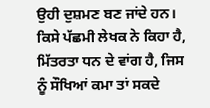ਉਹੀ ਦੁਸ਼ਮਣ ਬਣ ਜਾਂਦੇ ਹਨ।
ਕਿਸੇ ਪੱਛਮੀ ਲੇਖਕ ਨੇ ਕਿਹਾ ਹੈ, ਮਿੱਤਰਤਾ ਧਨ ਦੇ ਵਾਂਗ ਹੈ, ਜਿਸ ਨੂੰ ਸੌਖਿਆਂ ਕਮਾ ਤਾਂ ਸਕਦੇ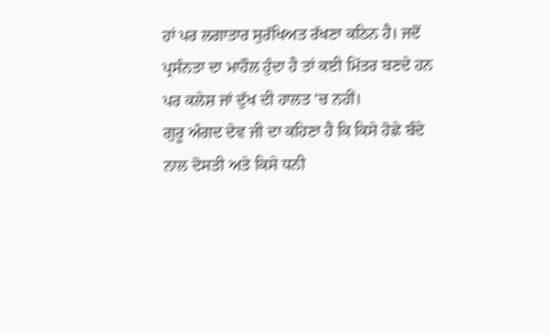ਹਾਂ ਪਰ ਲਗਾਤਾਰ ਸੁਰੱਖਿਅਤ ਰੱਖਣਾ ਕਠਿਨ ਹੈ। ਜਦੋਂ ਪ੍ਰਸੰਨਤਾ ਦਾ ਮਾਹੌਲ ਹੁੰਦਾ ਹੈ ਤਾਂ ਕਈ ਮਿੱਤਰ ਬਣਦੇ ਹਨ ਪਰ ਕਲੇਸ਼ ਜਾਂ ਦੁੱਖ ਦੀ ਹਾਲਤ 'ਚ ਨਹੀਂ।
ਗੁਰੂ ਅੰਗਦ ਦੇਵ ਜੀ ਦਾ ਕਹਿਣਾ ਹੈ ਕਿ ਕਿਸੇ ਹੋਛੇ ਬੰਦੇ ਨਾਲ ਦੋਸਤੀ ਅਤੇ ਕਿਸੇ ਧਨੀ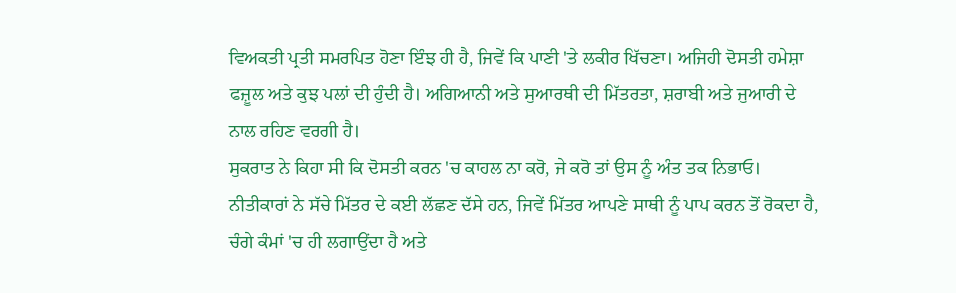ਵਿਅਕਤੀ ਪ੍ਰਤੀ ਸਮਰਪਿਤ ਹੋਣਾ ਇੰਝ ਹੀ ਹੈ, ਜਿਵੇਂ ਕਿ ਪਾਣੀ 'ਤੇ ਲਕੀਰ ਖਿੱਚਣਾ। ਅਜਿਹੀ ਦੋਸਤੀ ਹਮੇਸ਼ਾ ਫਜ਼ੂਲ ਅਤੇ ਕੁਝ ਪਲਾਂ ਦੀ ਹੁੰਦੀ ਹੈ। ਅਗਿਆਨੀ ਅਤੇ ਸੁਆਰਥੀ ਦੀ ਮਿੱਤਰਤਾ, ਸ਼ਰਾਬੀ ਅਤੇ ਜੁਆਰੀ ਦੇ ਨਾਲ ਰਹਿਣ ਵਰਗੀ ਹੈ।
ਸੁਕਰਾਤ ਨੇ ਕਿਹਾ ਸੀ ਕਿ ਦੋਸਤੀ ਕਰਨ 'ਚ ਕਾਹਲ ਨਾ ਕਰੋ, ਜੇ ਕਰੋ ਤਾਂ ਉਸ ਨੂੰ ਅੰਤ ਤਕ ਨਿਭਾਓ। ਨੀਤੀਕਾਰਾਂ ਨੇ ਸੱਚੇ ਮਿੱਤਰ ਦੇ ਕਈ ਲੱਛਣ ਦੱਸੇ ਹਨ, ਜਿਵੇਂ ਮਿੱਤਰ ਆਪਣੇ ਸਾਥੀ ਨੂੰ ਪਾਪ ਕਰਨ ਤੋਂ ਰੋਕਦਾ ਹੈ, ਚੰਗੇ ਕੰਮਾਂ 'ਚ ਹੀ ਲਗਾਉਂਦਾ ਹੈ ਅਤੇ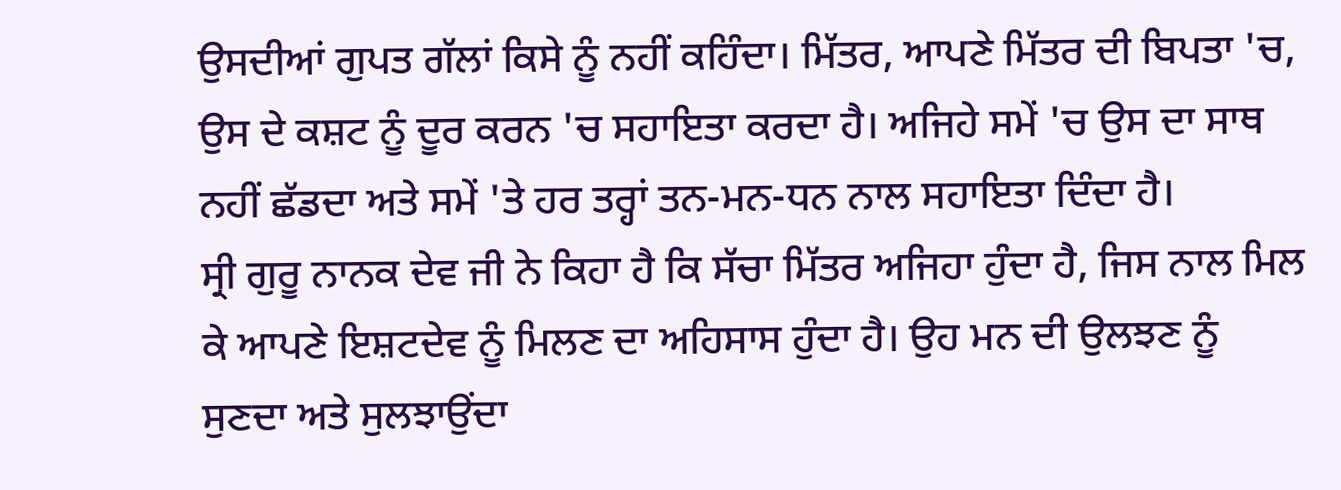ਉਸਦੀਆਂ ਗੁਪਤ ਗੱਲਾਂ ਕਿਸੇ ਨੂੰ ਨਹੀਂ ਕਹਿੰਦਾ। ਮਿੱਤਰ, ਆਪਣੇ ਮਿੱਤਰ ਦੀ ਬਿਪਤਾ 'ਚ, ਉਸ ਦੇ ਕਸ਼ਟ ਨੂੰ ਦੂਰ ਕਰਨ 'ਚ ਸਹਾਇਤਾ ਕਰਦਾ ਹੈ। ਅਜਿਹੇ ਸਮੇਂ 'ਚ ਉਸ ਦਾ ਸਾਥ ਨਹੀਂ ਛੱਡਦਾ ਅਤੇ ਸਮੇਂ 'ਤੇ ਹਰ ਤਰ੍ਹਾਂ ਤਨ-ਮਨ-ਧਨ ਨਾਲ ਸਹਾਇਤਾ ਦਿੰਦਾ ਹੈ।
ਸ੍ਰੀ ਗੁਰੂ ਨਾਨਕ ਦੇਵ ਜੀ ਨੇ ਕਿਹਾ ਹੈ ਕਿ ਸੱਚਾ ਮਿੱਤਰ ਅਜਿਹਾ ਹੁੰਦਾ ਹੈ, ਜਿਸ ਨਾਲ ਮਿਲ ਕੇ ਆਪਣੇ ਇਸ਼ਟਦੇਵ ਨੂੰ ਮਿਲਣ ਦਾ ਅਹਿਸਾਸ ਹੁੰਦਾ ਹੈ। ਉਹ ਮਨ ਦੀ ਉਲਝਣ ਨੂੰ ਸੁਣਦਾ ਅਤੇ ਸੁਲਝਾਉਂਦਾ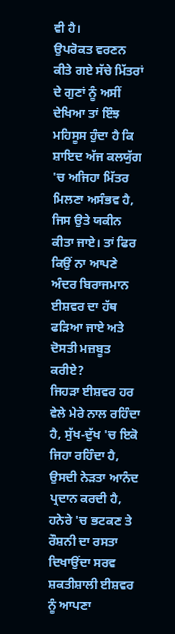ਵੀ ਹੈ।
ਉਪਰੋਕਤ ਵਰਣਨ ਕੀਤੇ ਗਏ ਸੱਚੇ ਮਿੱਤਰਾਂ ਦੇ ਗੁਣਾਂ ਨੂੰ ਅਸੀਂ ਦੇਖਿਆ ਤਾਂ ਇੰਝ ਮਹਿਸੂਸ ਹੁੰਦਾ ਹੈ ਕਿ ਸ਼ਾਇਦ ਅੱਜ ਕਲਯੁੱਗ 'ਚ ਅਜਿਹਾ ਮਿੱਤਰ ਮਿਲਣਾ ਅਸੰਭਵ ਹੈ, ਜਿਸ ਉਤੇ ਯਕੀਨ ਕੀਤਾ ਜਾਏ। ਤਾਂ ਫਿਰ ਕਿਉਂ ਨਾ ਆਪਣੇ ਅੰਦਰ ਬਿਰਾਜਮਾਨ ਈਸ਼ਵਰ ਦਾ ਹੱਥ ਫੜਿਆ ਜਾਏ ਅਤੇ ਦੋਸਤੀ ਮਜ਼ਬੂਤ ਕਰੀਏ?
ਜਿਹੜਾ ਈਸ਼ਵਰ ਹਰ ਵੇਲੇ ਮੇਰੇ ਨਾਲ ਰਹਿੰਦਾ ਹੈ, ਸੁੱਖ-ਦੁੱਖ 'ਚ ਇਕੋ ਜਿਹਾ ਰਹਿੰਦਾ ਹੈ, ਉਸਦੀ ਨੇੜਤਾ ਆਨੰਦ ਪ੍ਰਦਾਨ ਕਰਦੀ ਹੈ, ਹਨੇਰੇ 'ਚ ਭਟਕਣ ਤੇ ਰੌਸ਼ਨੀ ਦਾ ਰਸਤਾ ਦਿਖਾਉਂਦਾ ਸਰਵ ਸ਼ਕਤੀਸ਼ਾਲੀ ਈਸ਼ਵਰ ਨੂੰ ਆਪਣਾ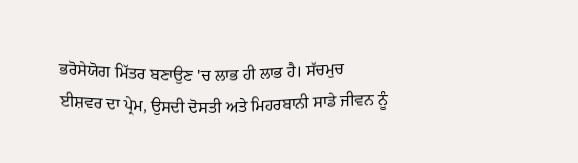ਭਰੋਸੇਯੋਗ ਮਿੱਤਰ ਬਣਾਉਣ 'ਚ ਲਾਭ ਹੀ ਲਾਭ ਹੈ। ਸੱਚਮੁਚ ਈਸ਼ਵਰ ਦਾ ਪ੍ਰੇਮ, ਉਸਦੀ ਦੋਸਤੀ ਅਤੇ ਮਿਹਰਬਾਨੀ ਸਾਡੇ ਜੀਵਨ ਨੂੰ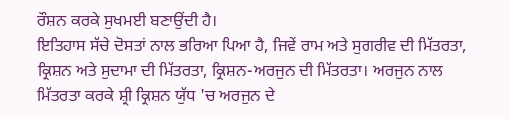ਰੌਸ਼ਨ ਕਰਕੇ ਸੁਖਮਈ ਬਣਾਉਂਦੀ ਹੈ।
ਇਤਿਹਾਸ ਸੱਚੇ ਦੋਸਤਾਂ ਨਾਲ ਭਰਿਆ ਪਿਆ ਹੈ, ਜਿਵੇਂ ਰਾਮ ਅਤੇ ਸੁਗਰੀਵ ਦੀ ਮਿੱਤਰਤਾ, ਕ੍ਰਿਸ਼ਨ ਅਤੇ ਸੁਦਾਮਾ ਦੀ ਮਿੱਤਰਤਾ, ਕ੍ਰਿਸ਼ਨ-ਅਰਜੁਨ ਦੀ ਮਿੱਤਰਤਾ। ਅਰਜੁਨ ਨਾਲ ਮਿੱਤਰਤਾ ਕਰਕੇ ਸ਼੍ਰੀ ਕ੍ਰਿਸ਼ਨ ਯੁੱਧ 'ਚ ਅਰਜੁਨ ਦੇ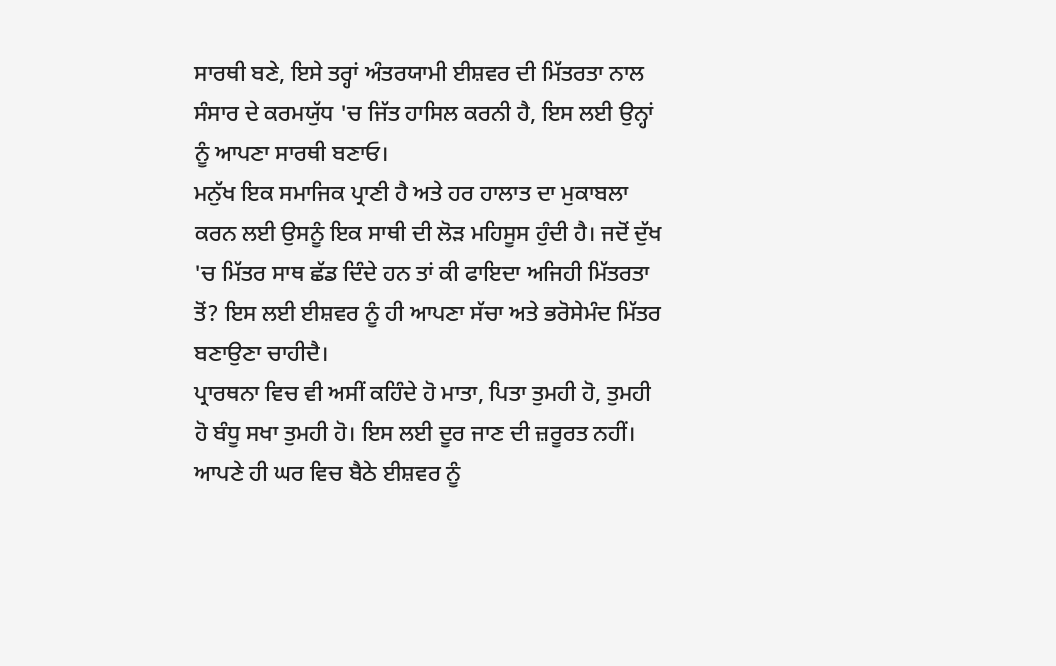ਸਾਰਥੀ ਬਣੇ, ਇਸੇ ਤਰ੍ਹਾਂ ਅੰਤਰਯਾਮੀ ਈਸ਼ਵਰ ਦੀ ਮਿੱਤਰਤਾ ਨਾਲ ਸੰਸਾਰ ਦੇ ਕਰਮਯੁੱਧ 'ਚ ਜਿੱਤ ਹਾਸਿਲ ਕਰਨੀ ਹੈ, ਇਸ ਲਈ ਉਨ੍ਹਾਂ ਨੂੰ ਆਪਣਾ ਸਾਰਥੀ ਬਣਾਓ।
ਮਨੁੱਖ ਇਕ ਸਮਾਜਿਕ ਪ੍ਰਾਣੀ ਹੈ ਅਤੇ ਹਰ ਹਾਲਾਤ ਦਾ ਮੁਕਾਬਲਾ ਕਰਨ ਲਈ ਉਸਨੂੰ ਇਕ ਸਾਥੀ ਦੀ ਲੋੜ ਮਹਿਸੂਸ ਹੁੰਦੀ ਹੈ। ਜਦੋਂ ਦੁੱਖ 'ਚ ਮਿੱਤਰ ਸਾਥ ਛੱਡ ਦਿੰਦੇ ਹਨ ਤਾਂ ਕੀ ਫਾਇਦਾ ਅਜਿਹੀ ਮਿੱਤਰਤਾ ਤੋਂ? ਇਸ ਲਈ ਈਸ਼ਵਰ ਨੂੰ ਹੀ ਆਪਣਾ ਸੱਚਾ ਅਤੇ ਭਰੋਸੇਮੰਦ ਮਿੱਤਰ ਬਣਾਉਣਾ ਚਾਹੀਦੈ।
ਪ੍ਰਾਰਥਨਾ ਵਿਚ ਵੀ ਅਸੀਂ ਕਹਿੰਦੇ ਹੋ ਮਾਤਾ, ਪਿਤਾ ਤੁਮਹੀ ਹੋ, ਤੁਮਹੀ ਹੋ ਬੰਧੂ ਸਖਾ ਤੁਮਹੀ ਹੋ। ਇਸ ਲਈ ਦੂਰ ਜਾਣ ਦੀ ਜ਼ਰੂਰਤ ਨਹੀਂ। ਆਪਣੇ ਹੀ ਘਰ ਵਿਚ ਬੈਠੇ ਈਸ਼ਵਰ ਨੂੰ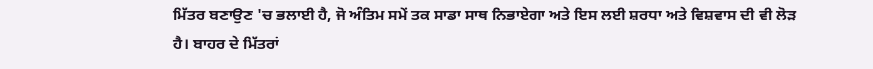ਮਿੱਤਰ ਬਣਾਉਣ 'ਚ ਭਲਾਈ ਹੈ, ਜੋ ਅੰਤਿਮ ਸਮੇਂ ਤਕ ਸਾਡਾ ਸਾਥ ਨਿਭਾਏਗਾ ਅਤੇ ਇਸ ਲਈ ਸ਼ਰਧਾ ਅਤੇ ਵਿਸ਼ਵਾਸ ਦੀ ਵੀ ਲੋੜ ਹੈ। ਬਾਹਰ ਦੇ ਮਿੱਤਰਾਂ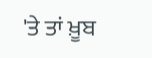'ਤੇ ਤਾਂ ਖ਼ੂਬ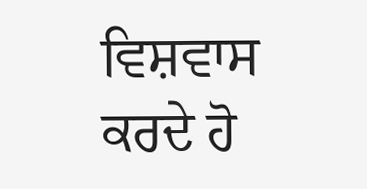ਵਿਸ਼ਵਾਸ ਕਰਦੇ ਹੋ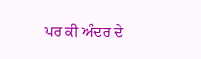ਪਰ ਕੀ ਅੰਦਰ ਦੇ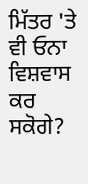ਮਿੱਤਰ 'ਤੇ ਵੀ ਓਨਾ ਵਿਸ਼ਵਾਸ ਕਰ ਸਕੋਗੇ?